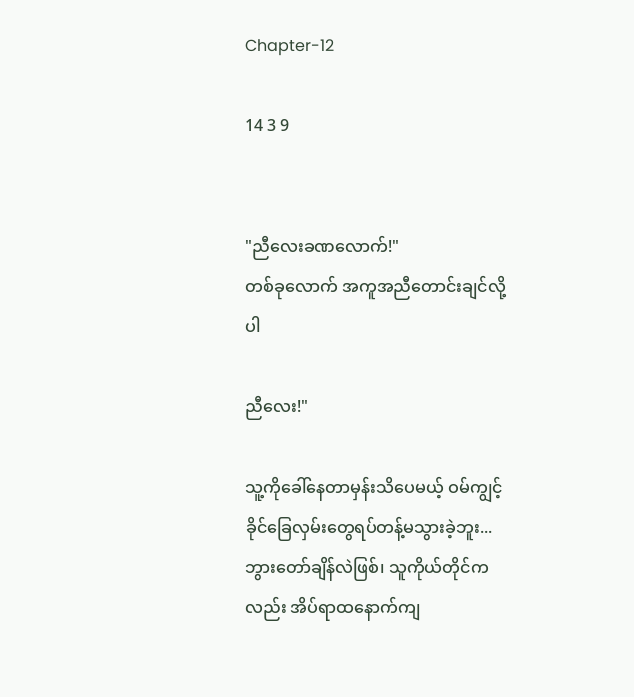Chapter-12

14 3 9


"ညီလေးခဏလောက်!"
တစ်ခုလောက် အကူအညီတောင်းချင်လို့ပါ

ညီလေး!"

သူ့ကိုခေါ်နေတာမှန်းသိပေမယ့် ဝမ်ကျွင့်ခိုင်ခြေလှမ်းတွေရပ်တန့်မသွားခဲ့ဘူး... ဘွားတော်ချိန်လဲဖြစ်၊ သူကိုယ်တိုင်ကလည်း အိပ်ရာထနောက်ကျ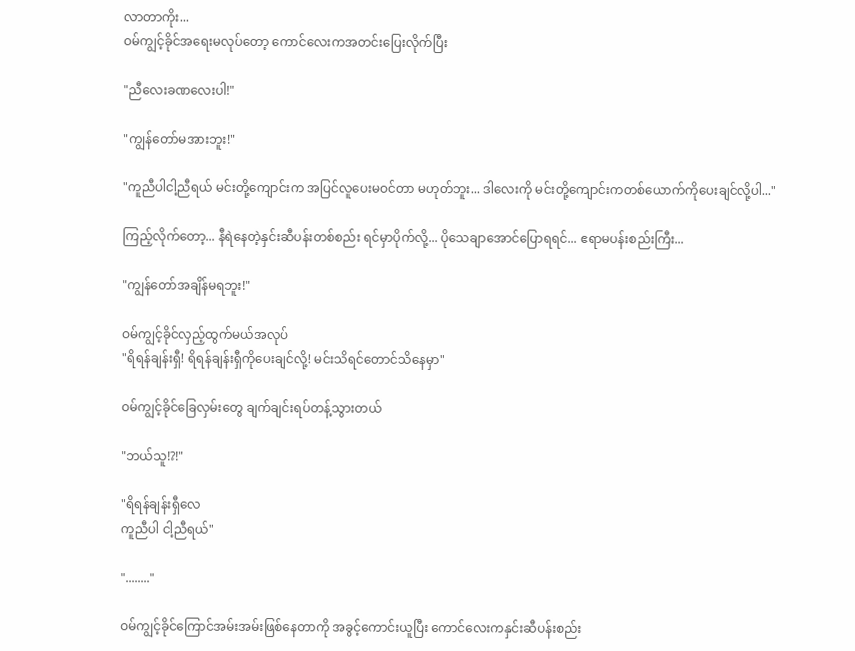လာတာကိုး...
ဝမ်ကျွင့်ခိုင်အရေးမလုပ်တော့ ကောင်လေးကအတင်းပြေးလိုက်ပြီး

"ညီလေးခဏလေးပါ!"

"ကျွန်တော်မအားဘူး!"

"ကူညီပါငါ့ညီရယ် မင်းတို့ကျောင်းက အပြင်လူပေးမဝင်တာ မဟုတ်ဘူး... ဒါလေးကို မင်းတို့ကျောင်းကတစ်ယောက်ကိုပေးချင်လို့ပါ..."

ကြည့်လိုက်တော့... နီရဲနေတဲ့နှင်းဆီပန်းတစ်စည်း ရင်မှာပိုက်လို့... ပိုသေချာအောင်ပြောရရင်... ဧရာမပန်းစည်းကြီး...

"ကျွန်တော်အချိန်မရဘူး!"

ဝမ်ကျွင့်ခိုင်လှည့်ထွက်မယ်အလုပ်
"ရိရန်ချန်းရှီ! ရိရန်ချန်းရှီကိုပေးချင်လို့! မင်းသိရင်တောင်သိနေမှာ"

ဝမ်ကျွင့်ခိုင်ခြေလှမ်းတွေ ချက်ချင်းရပ်တန့်သွားတယ်

"ဘယ်သူ!?!"

"ရိရန်ချန်းရှီလေ
ကူညီပါ ငါ့ညီရယ်"

"........"

ဝမ်ကျွင့်ခိုင်ကြောင်အမ်းအမ်းဖြစ်နေတာကို အခွင့်ကောင်းယူပြီး ကောင်လေးကနှင်းဆီပန်းစည်း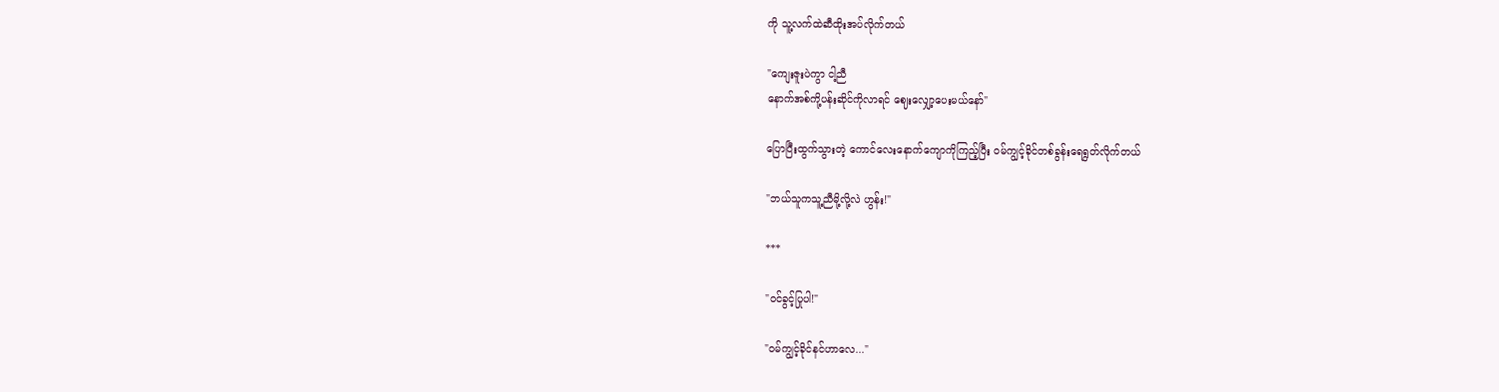ကို သူ့လက်ထဲဆီထိုးအပ်လိုက်တယ်

"ကျေးဇူးပဲကွာ ငါ့ညီ
နောက်အစ်ကို့ပန်းဆိုင်ကိုလာရင် ဈေးလျှော့ပေးမယ်နော်"

ပြောပြီးထွက်သွားတဲ့ ကောင်လေးနောက်ကျောကိုကြည့်ပြီး ဝမ်ကျွင့်ခိုင်တစ်ခွန်းရေရွတ်လိုက်တယ်

"ဘယ်သူကသူ့ညီမို့လို့လဲ ဟွန်း!"

***

"ဝင်ခွင့်ပြုပါ!"

"ဝမ်ကျွင့်ခိုင်နင်ဟာလေ..."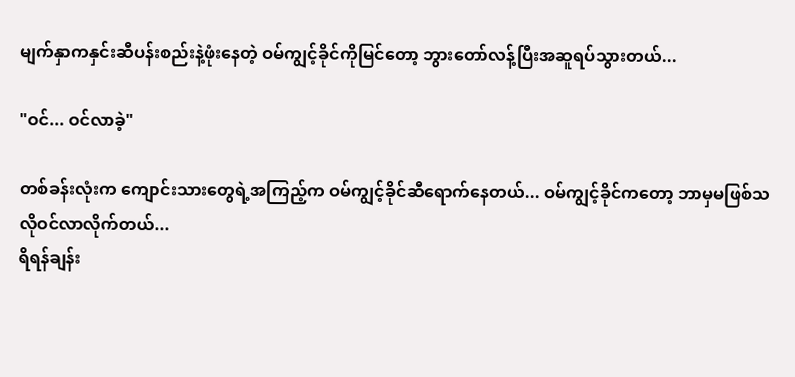မျက်နှာကနှင်းဆီပန်းစည်းနဲ့ဖုံးနေတဲ့ ဝမ်ကျွင့်ခိုင်ကိုမြင်တော့ ဘွားတော်လန့်ပြီးအဆူရပ်သွားတယ်...

"ဝင်... ဝင်လာခဲ့"

တစ်ခန်းလုံးက ကျောင်းသားတွေရဲ့အကြည့်က ဝမ်ကျွင့်ခိုင်ဆီရောက်နေတယ်... ဝမ်ကျွင့်ခိုင်ကတော့ ဘာမှမဖြစ်သလိုဝင်လာလိုက်တယ်...
ရိရန်ချန်း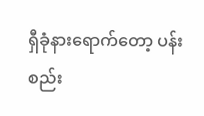ရှီခုံနားရောက်တော့ ပန်းစည်း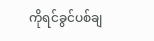ကိုရင်ခွင်ပစ်ချ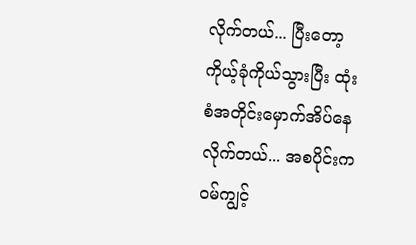လိုက်တယ်... ပြီးတော့ ကိုယ့်ခုံကိုယ်သွားပြီး ထုံးစံအတိုင်းမှောက်အိပ်နေလိုက်တယ်... အစပိုင်းက ဝမ်ကျွင့်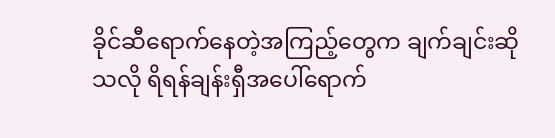ခိုင်ဆီရောက်နေတဲ့အကြည့်တွေက ချက်ချင်းဆိုသလို ရိရန်ချန်းရှီအပေါ်ရောက်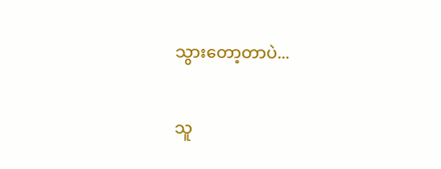သွားတော့တာပဲ...

သူ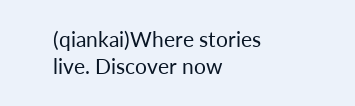(qiankai)Where stories live. Discover now